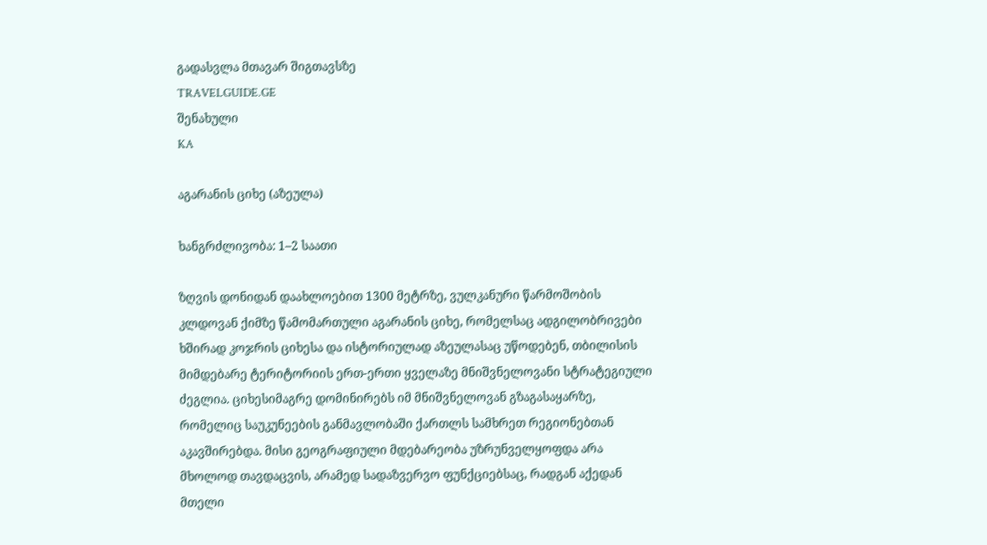გადასვლა მთავარ შიგთავსზე
TRAVELGUIDE.GE
შენახული
KA

აგარანის ციხე (აზეულა)

ხანგრძლივობა: 1–2 საათი

ზღვის დონიდან დაახლოებით 1300 მეტრზე, ვულკანური წარმოშობის კლდოვან ქიმზე წამომართული აგარანის ციხე, რომელსაც ადგილობრივები ხშირად კოჯრის ციხესა და ისტორიულად აზეულასაც უწოდებენ, თბილისის მიმდებარე ტერიტორიის ერთ-ერთი ყველაზე მნიშვნელოვანი სტრატეგიული ძეგლია. ციხესიმაგრე დომინირებს იმ მნიშვნელოვან გზაგასაყარზე, რომელიც საუკუნეების განმავლობაში ქართლს სამხრეთ რეგიონებთან აკავშირებდა. მისი გეოგრაფიული მდებარეობა უზრუნველყოფდა არა მხოლოდ თავდაცვის, არამედ სადაზვერვო ფუნქციებსაც, რადგან აქედან მთელი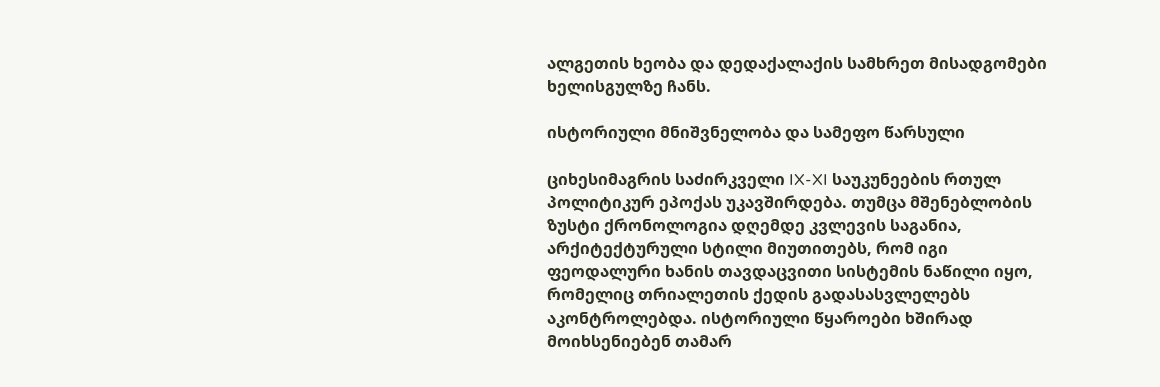ალგეთის ხეობა და დედაქალაქის სამხრეთ მისადგომები ხელისგულზე ჩანს.

ისტორიული მნიშვნელობა და სამეფო წარსული

ციხესიმაგრის საძირკველი IX-XI საუკუნეების რთულ პოლიტიკურ ეპოქას უკავშირდება. თუმცა მშენებლობის ზუსტი ქრონოლოგია დღემდე კვლევის საგანია, არქიტექტურული სტილი მიუთითებს, რომ იგი ფეოდალური ხანის თავდაცვითი სისტემის ნაწილი იყო, რომელიც თრიალეთის ქედის გადასასვლელებს აკონტროლებდა. ისტორიული წყაროები ხშირად მოიხსენიებენ თამარ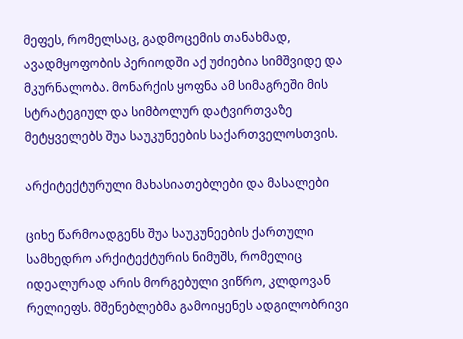მეფეს, რომელსაც, გადმოცემის თანახმად, ავადმყოფობის პერიოდში აქ უძიებია სიმშვიდე და მკურნალობა. მონარქის ყოფნა ამ სიმაგრეში მის სტრატეგიულ და სიმბოლურ დატვირთვაზე მეტყველებს შუა საუკუნეების საქართველოსთვის.

არქიტექტურული მახასიათებლები და მასალები

ციხე წარმოადგენს შუა საუკუნეების ქართული სამხედრო არქიტექტურის ნიმუშს, რომელიც იდეალურად არის მორგებული ვიწრო, კლდოვან რელიეფს. მშენებლებმა გამოიყენეს ადგილობრივი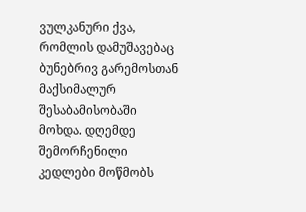ვულკანური ქვა, რომლის დამუშავებაც ბუნებრივ გარემოსთან მაქსიმალურ შესაბამისობაში მოხდა. დღემდე შემორჩენილი კედლები მოწმობს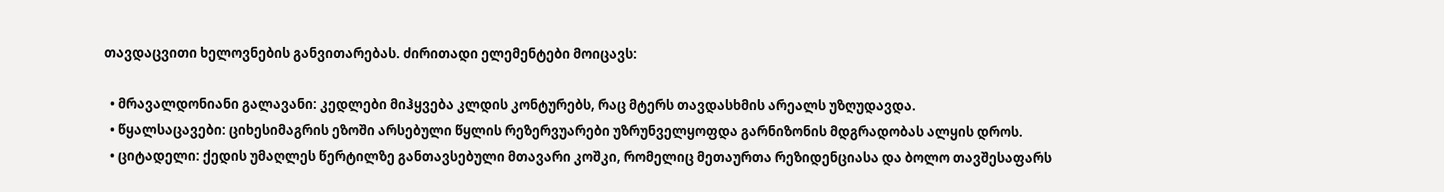თავდაცვითი ხელოვნების განვითარებას. ძირითადი ელემენტები მოიცავს:

  • მრავალდონიანი გალავანი: კედლები მიჰყვება კლდის კონტურებს, რაც მტერს თავდასხმის არეალს უზღუდავდა.
  • წყალსაცავები: ციხესიმაგრის ეზოში არსებული წყლის რეზერვუარები უზრუნველყოფდა გარნიზონის მდგრადობას ალყის დროს.
  • ციტადელი: ქედის უმაღლეს წერტილზე განთავსებული მთავარი კოშკი, რომელიც მეთაურთა რეზიდენციასა და ბოლო თავშესაფარს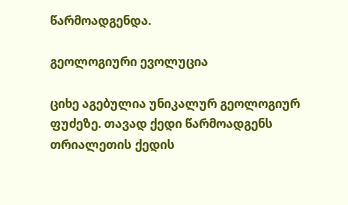წარმოადგენდა.

გეოლოგიური ევოლუცია

ციხე აგებულია უნიკალურ გეოლოგიურ ფუძეზე. თავად ქედი წარმოადგენს თრიალეთის ქედის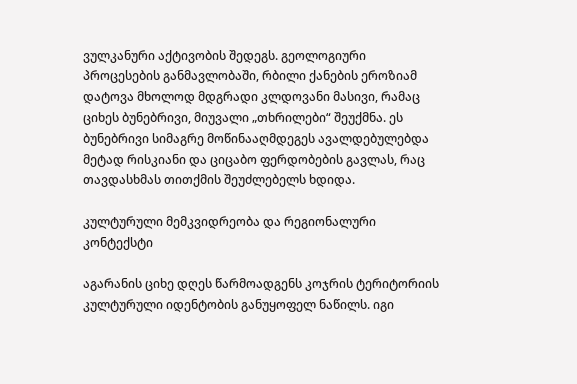ვულკანური აქტივობის შედეგს. გეოლოგიური პროცესების განმავლობაში, რბილი ქანების ეროზიამ დატოვა მხოლოდ მდგრადი კლდოვანი მასივი, რამაც ციხეს ბუნებრივი, მიუვალი „თხრილები“ შეუქმნა. ეს ბუნებრივი სიმაგრე მოწინააღმდეგეს ავალდებულებდა მეტად რისკიანი და ციცაბო ფერდობების გავლას, რაც თავდასხმას თითქმის შეუძლებელს ხდიდა.

კულტურული მემკვიდრეობა და რეგიონალური კონტექსტი

აგარანის ციხე დღეს წარმოადგენს კოჯრის ტერიტორიის კულტურული იდენტობის განუყოფელ ნაწილს. იგი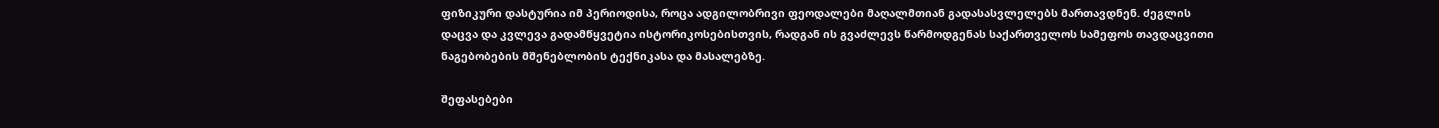ფიზიკური დასტურია იმ პერიოდისა, როცა ადგილობრივი ფეოდალები მაღალმთიან გადასასვლელებს მართავდნენ. ძეგლის დაცვა და კვლევა გადამწყვეტია ისტორიკოსებისთვის, რადგან ის გვაძლევს წარმოდგენას საქართველოს სამეფოს თავდაცვითი ნაგებობების მშენებლობის ტექნიკასა და მასალებზე.

შეფასებები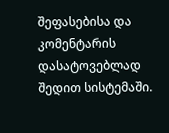შეფასებისა და კომენტარის დასატოვებლად შედით სისტემაში.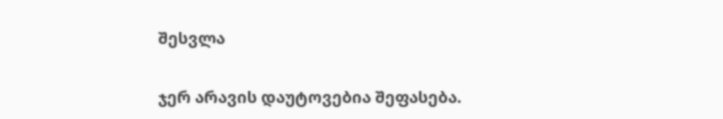შესვლა

ჯერ არავის დაუტოვებია შეფასება.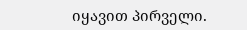იყავით პირველი.